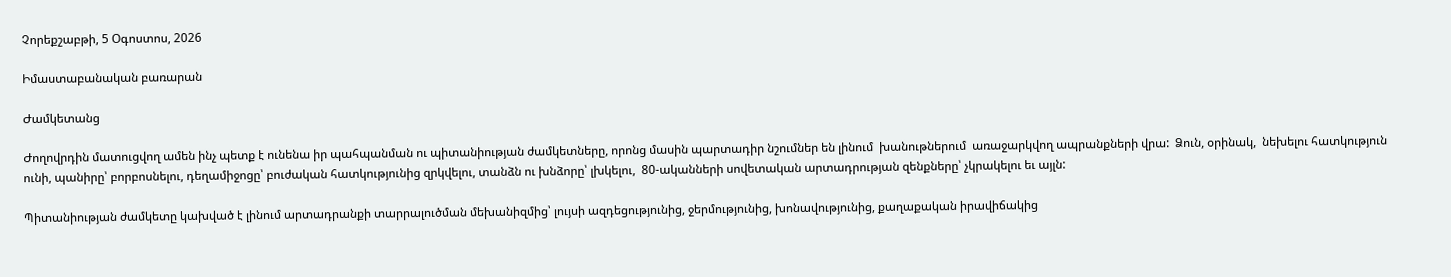Չորեքշաբթի, 5 Օգոստոս, 2026

Իմաստաբանական բառարան

Ժամկետանց

Ժողովրդին մատուցվող ամեն ինչ պետք է ունենա իր պահպանման ու պիտանիության ժամկետները, որոնց մասին պարտադիր նշումներ են լինում  խանութներում  առաջարկվող ապրանքների վրա:  Ձուն, օրինակ,  նեխելու հատկություն ունի, պանիրը՝ բորբոսնելու, դեղամիջոցը՝ բուժական հատկությունից զրկվելու, տանձն ու խնձորը՝ լխկելու,  80-ականների սովետական արտադրության զենքները՝ չկրակելու եւ այլն:

Պիտանիության ժամկետը կախված է լինում արտադրանքի տարրալուծման մեխանիզմից՝ լույսի ազդեցությունից, ջերմությունից, խոնավությունից, քաղաքական իրավիճակից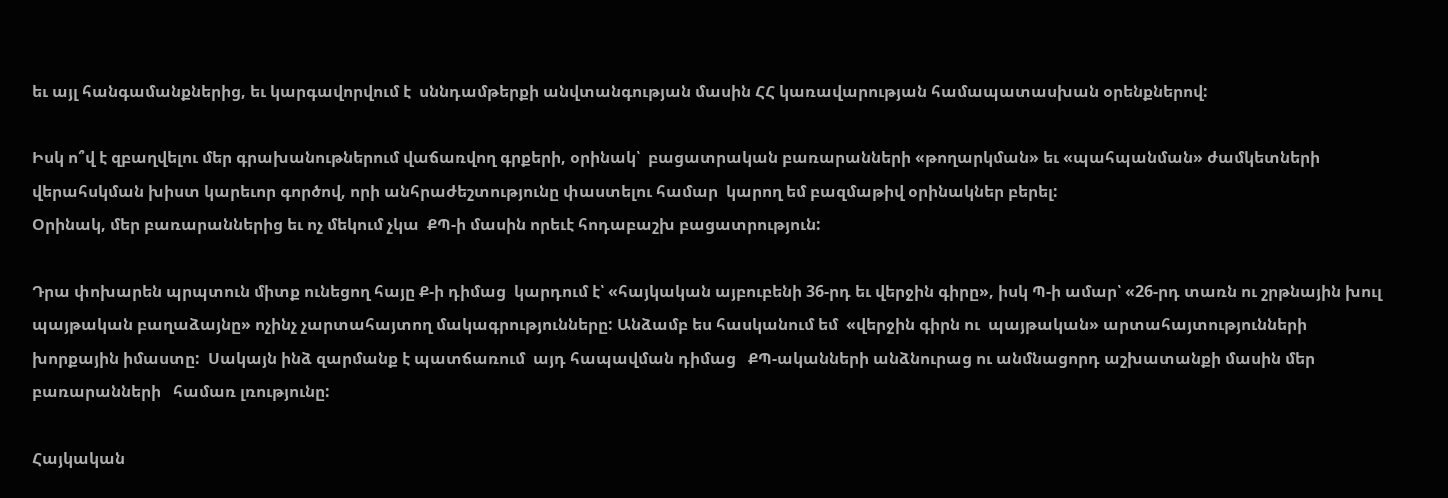եւ այլ հանգամանքներից, եւ կարգավորվում է  սննդամթերքի անվտանգության մասին ՀՀ կառավարության համապատասխան օրենքներով:

Իսկ ո՞վ է զբաղվելու մեր գրախանութներում վաճառվող գրքերի, օրինակ՝  բացատրական բառարանների «թողարկման» եւ «պահպանման» ժամկետների վերահսկման խիստ կարեւոր գործով, որի անհրաժեշտությունը փաստելու համար  կարող եմ բազմաթիվ օրինակներ բերել:
Օրինակ, մեր բառարաններից եւ ոչ մեկում չկա  ՔՊ-ի մասին որեւէ հոդաբաշխ բացատրություն:

Դրա փոխարեն պրպտուն միտք ունեցող հայը Ք-ի դիմաց  կարդում է՝ «հայկական այբուբենի 36-րդ եւ վերջին գիրը», իսկ Պ-ի ամար՝ «26-րդ տառն ու շրթնային խուլ պայթական բաղաձայնը» ոչինչ չարտահայտող մակագրությունները: Անձամբ ես հասկանում եմ  «վերջին գիրն ու  պայթական» արտահայտությունների խորքային իմաստը:  Սակայն ինձ զարմանք է պատճառում  այդ հապավման դիմաց   ՔՊ-ականների անձնուրաց ու անմնացորդ աշխատանքի մասին մեր բառարանների   համառ լռությունը:

Հայկական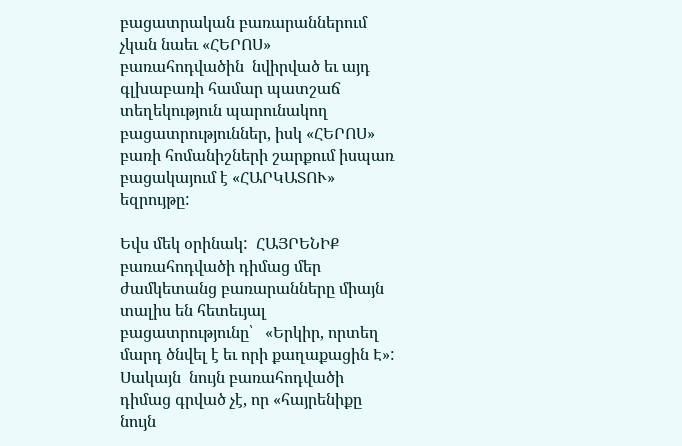բացատրական բառարաններում չկան նաեւ «ՀԵՐՈՍ» բառահոդվածին  նվիրված եւ այդ գլխաբառի համար պատշաճ տեղեկություն պարունակող բացատրություններ, իսկ «ՀԵՐՈՍ» բառի հոմանիշների շարքում իսպառ բացակայում է «ՀԱՐԿԱՏՈՒ» եզրույթը:

Եվս մեկ օրինակ:  ՀԱՅՐԵՆԻՔ բառահոդվածի դիմաց մեր ժամկետանց բառարանները միայն տալիս են հետեւյալ բացատրությունը՝   «Երկիր, որտեղ մարդ ծնվել է եւ որի քաղաքացին Է»: Սակայն  նույն բառահոդվածի դիմաց գրված չէ, որ «հայրենիքը նույն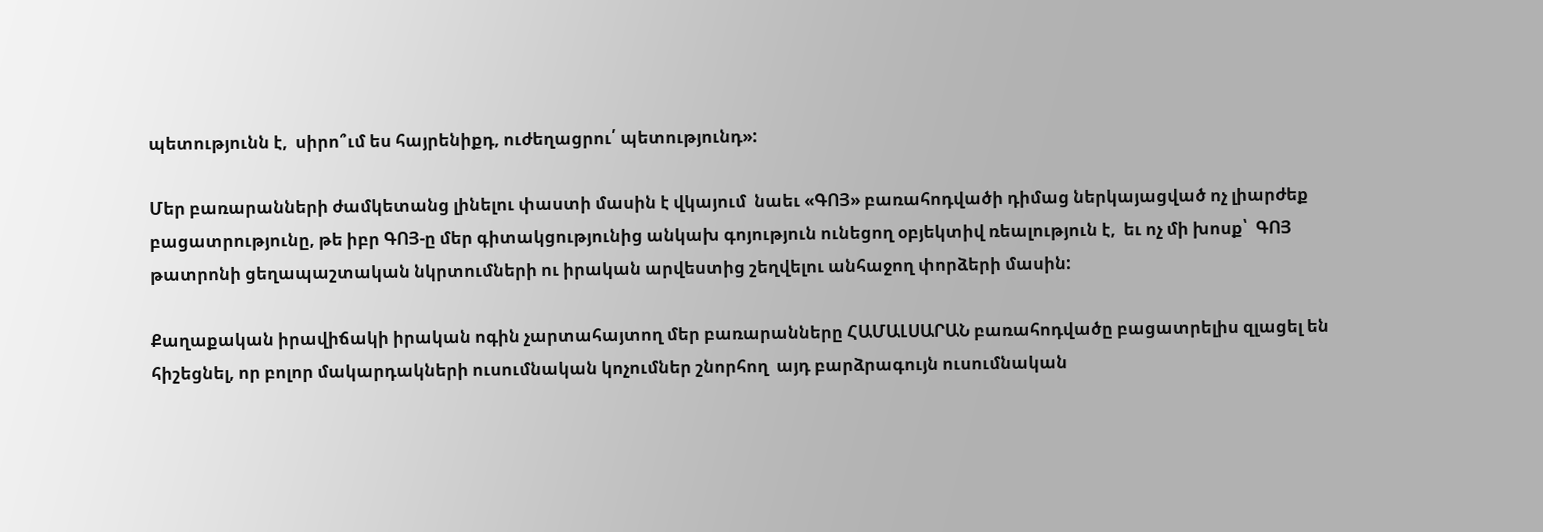պետությունն է,  սիրո՞ւմ ես հայրենիքդ, ուժեղացրու՛ պետությունդ»:

Մեր բառարանների ժամկետանց լինելու փաստի մասին է վկայում  նաեւ «ԳՈՅ» բառահոդվածի դիմաց ներկայացված ոչ լիարժեք բացատրությունը, թե իբր ԳՈՅ-ը մեր գիտակցությունից անկախ գոյություն ունեցող օբյեկտիվ ռեալություն է,  եւ ոչ մի խոսք՝  ԳՈՅ թատրոնի ցեղապաշտական նկրտումների ու իրական արվեստից շեղվելու անհաջող փորձերի մասին:

Քաղաքական իրավիճակի իրական ոգին չարտահայտող մեր բառարանները ՀԱՄԱԼՍԱՐԱՆ բառահոդվածը բացատրելիս զլացել են հիշեցնել, որ բոլոր մակարդակների ուսումնական կոչումներ շնորհող  այդ բարձրագույն ուսումնական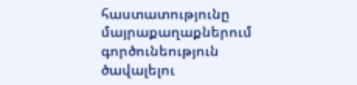հաստատությունը մայրաքաղաքներում գործունեություն ծավալելու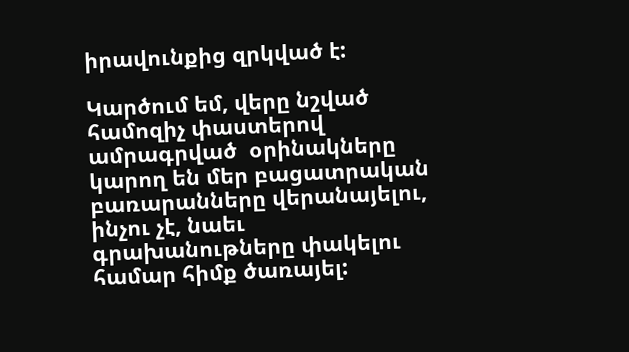իրավունքից զրկված է:

Կարծում եմ, վերը նշված համոզիչ փաստերով ամրագրված  օրինակները կարող են մեր բացատրական բառարանները վերանայելու, ինչու չէ, նաեւ գրախանութները փակելու համար հիմք ծառայել: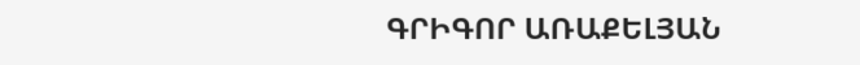ԳՐԻԳՈՐ ԱՌԱՔԵԼՅԱՆ